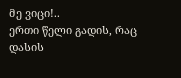მე ვიცი!..
ერთი წელი გადის, რაც დასის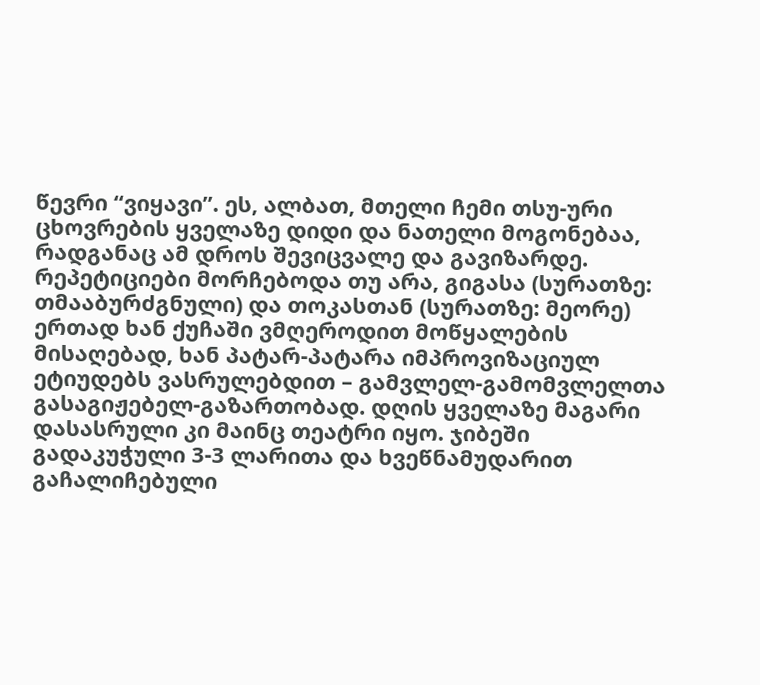წევრი “ვიყავი”. ეს, ალბათ, მთელი ჩემი თსუ-ური ცხოვრების ყველაზე დიდი და ნათელი მოგონებაა, რადგანაც ამ დროს შევიცვალე და გავიზარდე. რეპეტიციები მორჩებოდა თუ არა, გიგასა (სურათზე: თმააბურძგნული) და თოკასთან (სურათზე: მეორე) ერთად ხან ქუჩაში ვმღეროდით მოწყალების მისაღებად, ხან პატარ-პატარა იმპროვიზაციულ ეტიუდებს ვასრულებდით – გამვლელ-გამომვლელთა გასაგიჟებელ-გაზართობად. დღის ყველაზე მაგარი დასასრული კი მაინც თეატრი იყო. ჯიბეში გადაკუჭული 3-3 ლარითა და ხვეწნამუდარით გაჩალიჩებული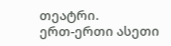თეატრი.
ერთ-ერთი ასეთი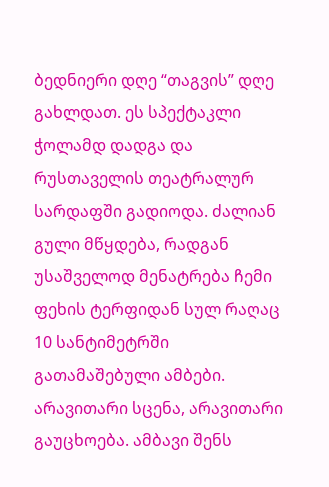ბედნიერი დღე “თაგვის” დღე გახლდათ. ეს სპექტაკლი ჭოლამდ დადგა და რუსთაველის თეატრალურ სარდაფში გადიოდა. ძალიან გული მწყდება, რადგან უსაშველოდ მენატრება ჩემი ფეხის ტერფიდან სულ რაღაც 10 სანტიმეტრში გათამაშებული ამბები. არავითარი სცენა, არავითარი გაუცხოება. ამბავი შენს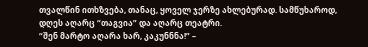თვალწინ ითხზვება, თანაც, ყოველ ჯერზე ახლებურად. სამწუხაროდ, დღეს აღარც “თაგვია” და აღარც თეატრი.
“შენ მარტო აღარა ხარ, კაკუნნნა!” –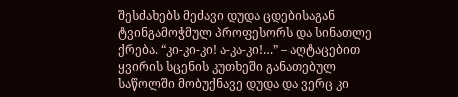შესძახებს მეძავი დუდა ცდებისაგან ტვინგამოჭმულ პროფესორს და სინათლე ქრება. “კი-კი-კი! ა-კა-კი!…” – აღტაცებით ყვირის სცენის კუთხეში განათებულ საწოლში მობუქნავე დუდა და ვერც კი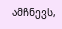ამჩნევს,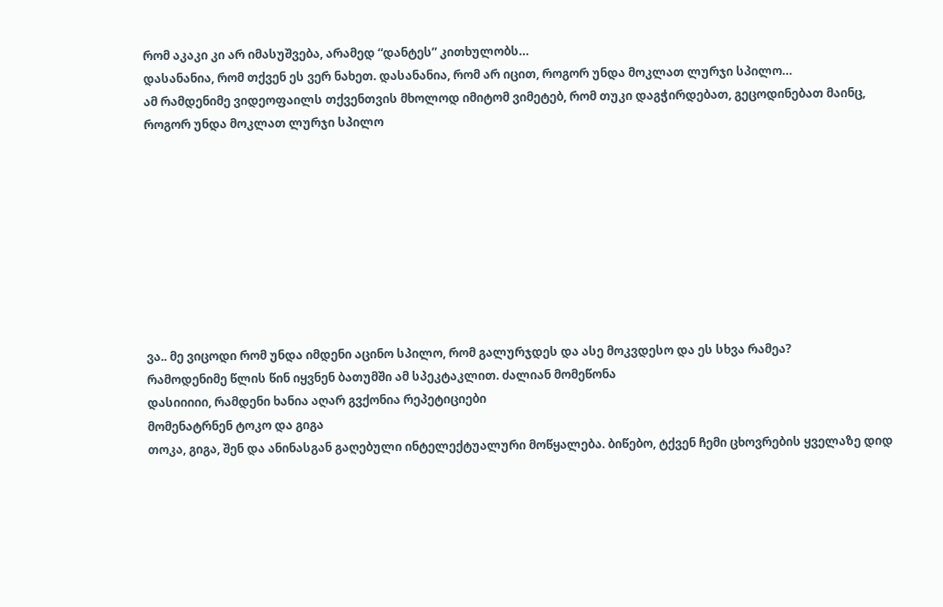რომ აკაკი კი არ იმასუშვება, არამედ “დანტეს” კითხულობს…
დასანანია, რომ თქვენ ეს ვერ ნახეთ. დასანანია, რომ არ იცით, როგორ უნდა მოკლათ ლურჯი სპილო…
ამ რამდენიმე ვიდეოფაილს თქვენთვის მხოლოდ იმიტომ ვიმეტებ, რომ თუკი დაგჭირდებათ, გეცოდინებათ მაინც, როგორ უნდა მოკლათ ლურჯი სპილო









ვა.. მე ვიცოდი რომ უნდა იმდენი აცინო სპილო, რომ გალურჯდეს და ასე მოკვდესო და ეს სხვა რამეა?
რამოდენიმე წლის წინ იყვნენ ბათუმში ამ სპეკტაკლით. ძალიან მომეწონა
დასიიიიი, რამდენი ხანია აღარ გვქონია რეპეტიციები
მომენატრნენ ტოკო და გიგა
თოკა, გიგა, შენ და ანინასგან გაღებული ინტელექტუალური მოწყალება. ბიწებო, ტქვენ ჩემი ცხოვრების ყველაზე დიდ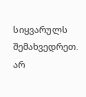სიყვარულს შემახვედრეთ. არ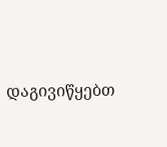დაგივიწყებთ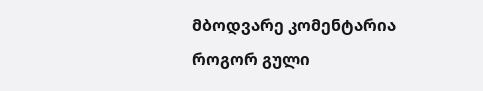მბოდვარე კომენტარია
როგორ გული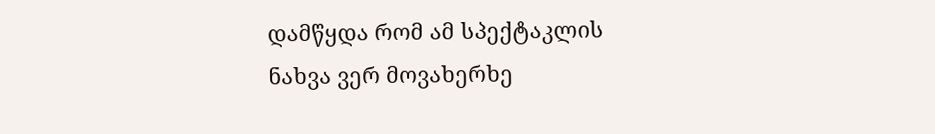დამწყდა რომ ამ სპექტაკლის ნახვა ვერ მოვახერხე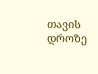თავის დროზე